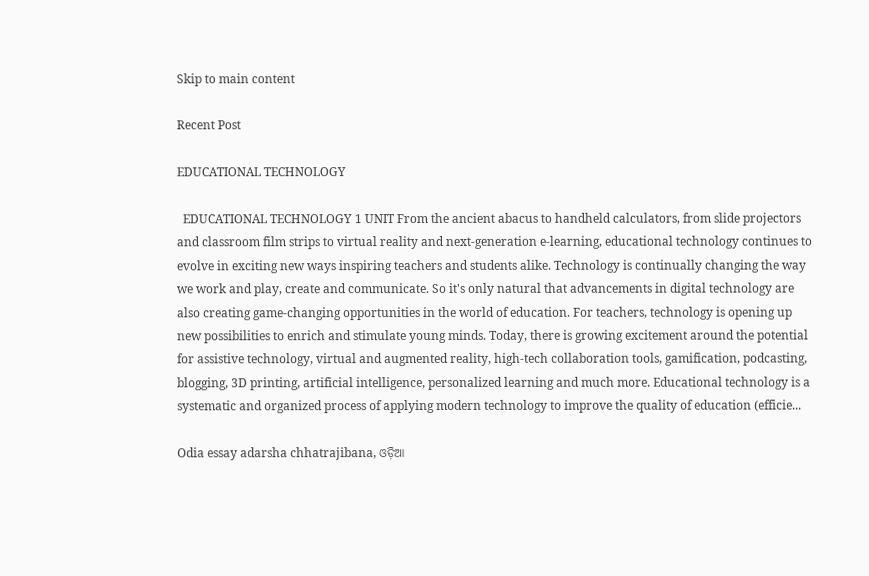Skip to main content

Recent Post

EDUCATIONAL TECHNOLOGY

  EDUCATIONAL TECHNOLOGY 1 UNIT From the ancient abacus to handheld calculators, from slide projectors and classroom film strips to virtual reality and next-generation e-learning, educational technology continues to evolve in exciting new ways inspiring teachers and students alike. Technology is continually changing the way we work and play, create and communicate. So it's only natural that advancements in digital technology are also creating game-changing opportunities in the world of education. For teachers, technology is opening up new possibilities to enrich and stimulate young minds. Today, there is growing excitement around the potential for assistive technology, virtual and augmented reality, high-tech collaboration tools, gamification, podcasting, blogging, 3D printing, artificial intelligence, personalized learning and much more. Educational technology is a systematic and organized process of applying modern technology to improve the quality of education (efficie...

Odia essay adarsha chhatrajibana, ଓଡ଼ିଆ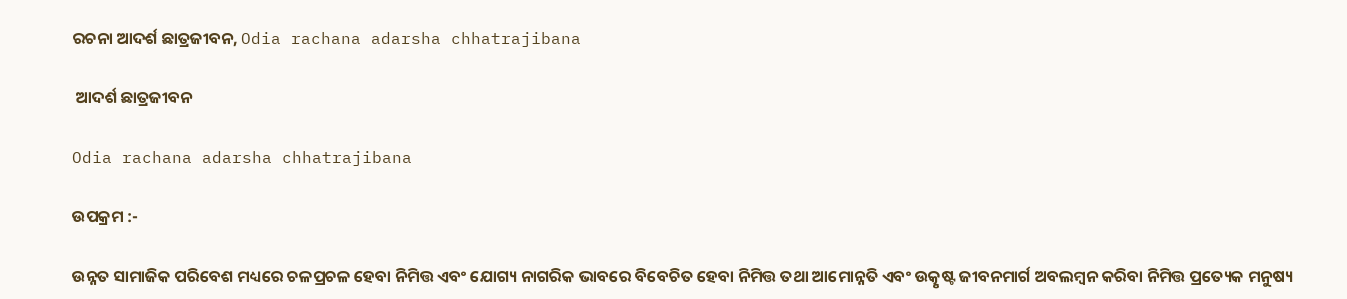ରଚନା ଆଦର୍ଶ ଛାତ୍ରଜୀବନ, Odia rachana adarsha chhatrajibana

 ଆଦର୍ଶ ଛାତ୍ରଜୀବନ

Odia rachana adarsha chhatrajibana

ଉପକ୍ରମ :-

ଉନ୍ନତ ସାମାଜିକ ପରିବେଶ ମଧ୍ୟରେ ଚଳପ୍ରଚଳ ହେବା ନିମିତ୍ତ ଏବଂ ଯୋଗ୍ୟ ନାଗରିକ ଭାବରେ ବିବେଚିତ ହେବା ନିମିତ୍ତ ତଥା ଆମୋନ୍ନତି ଏବଂ ଉତ୍କୃଷ୍ଟ ଜୀବନମାର୍ଗ ଅବଲମ୍ବନ କରିବା ନିମିତ୍ତ ପ୍ରତ୍ୟେକ ମନୁଷ୍ୟ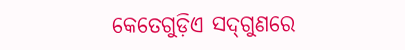କେତେଗୁଡ଼ିଏ ସଦ୍‌ଗୁଣରେ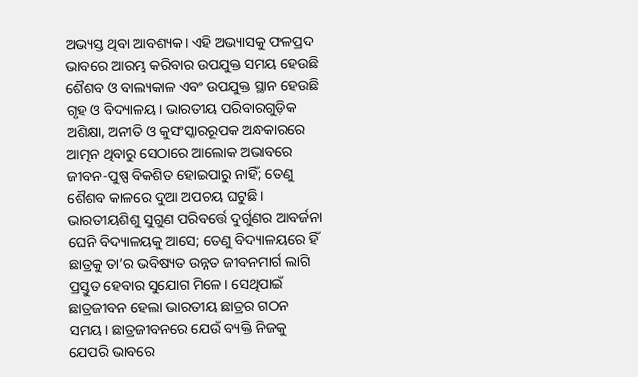ଅଭ୍ୟସ୍ତ ଥିବା ଆବଶ୍ୟକ। ଏହି ଅଭ୍ୟାସକୁ ଫଳପ୍ରଦ ଭାବରେ ଆରମ୍ଭ କରିବାର ଉପଯୁକ୍ତ ସମୟ ହେଉଛି ଶୈଶବ ଓ ବାଲ୍ୟକାଳ ଏବଂ ଉପଯୁକ୍ତ ସ୍ଥାନ ହେଉଛି ଗୃହ ଓ ବିଦ୍ୟାଳୟ। ଭାରତୀୟ ପରିବାରଗୁଡ଼ିକ ଅଶିକ୍ଷା, ଅନୀତି ଓ କୁସଂସ୍କାରରୂପକ ଅନ୍ଧକାରରେ ଆତ୍ମନ ଥିବାରୁ ସେଠାରେ ଆଲୋକ ଅଭାବରେ ଜୀବନ-ପୁଷ୍ପ ବିକଶିତ ହୋଇପାରୁ ନାହିଁ; ତେଣୁ ଶୈଶବ କାଳରେ ଦୁଆ ଅପଚୟ ଘଟୁଛି। ଭାରତୀୟଶିଶୁ ସୁଗୁଣ ପରିବର୍ତ୍ତେ ଦୁର୍ଗୁଣର ଆବର୍ଜନା ଘେନି ବିଦ୍ୟାଳୟକୁ ଆସେ; ତେଣୁ ବିଦ୍ୟାଳୟରେ ହିଁ ଛାତ୍ରକୁ ତା’ର ଭବିଷ୍ୟତ ଉନ୍ନତ ଜୀବନମାର୍ଗ ଲାଗି ପ୍ରସ୍ତୁତ ହେବାର ସୁଯୋଗ ମିଳେ। ସେଥିପାଇଁ ଛାତ୍ରଜୀବନ ହେଲା ଭାରତୀୟ ଛାତ୍ରର ଗଠନ ସମୟ। ଛାତ୍ରଜୀବନରେ ଯେଉଁ ବ୍ୟକ୍ତି ନିଜକୁ ଯେପରି ଭାବରେ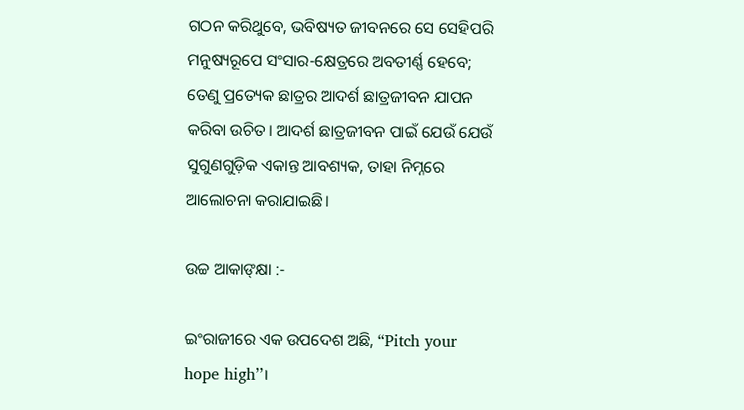ଗଠନ କରିଥୁବେ, ଭବିଷ୍ୟତ ଜୀବନରେ ସେ ସେହିପରି ମନୁଷ୍ୟରୂପେ ସଂସାର-କ୍ଷେତ୍ରରେ ଅବତୀର୍ଣ୍ଣ ହେବେ; ତେଣୁ ପ୍ରତ୍ୟେକ ଛାତ୍ରର ଆଦର୍ଶ ଛାତ୍ରଜୀବନ ଯାପନ କରିବା ଉଚିତ। ଆଦର୍ଶ ଛାତ୍ରଜୀବନ ପାଇଁ ଯେଉଁ ଯେଉଁ ସୁଗୁଣଗୁଡ଼ିକ ଏକାନ୍ତ ଆବଶ୍ୟକ, ତାହା ନିମ୍ନରେ ଆଲୋଚନା କରାଯାଇଛି।

ଉଚ୍ଚ ଆକାଙ୍‌କ୍ଷା :-

ଇଂରାଜୀରେ ଏକ ଉପଦେଶ ଅଛି, “Pitch your hope high’’।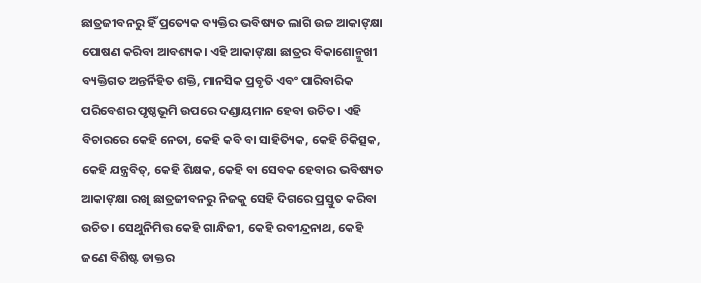ଛାତ୍ରଜୀବନରୁ ହିଁ ପ୍ରତ୍ୟେକ ବ୍ୟକ୍ତିର ଭବିଷ୍ୟତ ଲାଗି ଉଚ୍ଚ ଆକାଙ୍‌କ୍ଷା ପୋଷଣ କରିବା ଆବଶ୍ୟକ। ଏହି ଆକାଙ୍‌କ୍ଷା ଛାତ୍ରର ବିକାଶୋନ୍ମୁଖୀ ବ୍ୟକ୍ତିଗତ ଅନ୍ତର୍ନିହିତ ଶକ୍ତି, ମାନସିକ ପ୍ରବୃତି ଏବଂ ପାରିବାରିକ ପରିବେଶର ପୃଷ୍ଠଭୂମି ଉପରେ ଦଣ୍ଡାୟମାନ ହେବା ଉଚିତ। ଏହି ବିଚାରରେ କେହି ନେତା, କେହି କବି ବା ସାହିତ୍ୟିକ, କେହି ଚିକିତ୍ସକ, କେହି ଯନ୍ତ୍ରବିତ୍, କେହି ଶିକ୍ଷକ, କେହି ବା ସେବକ ହେବାର ଭବିଷ୍ୟତ ଆକାଙ୍‌କ୍ଷା ରଖି ଛାତ୍ରଜୀବନରୁ ନିଜକୁ ସେହି ଦିଗରେ ପ୍ରସ୍ତୁତ କରିବା ଉଚିତ। ସେଥୁନିମିତ୍ତ କେହି ଗାନ୍ଧିଜୀ, କେହି ରବୀନ୍ଦ୍ରନାଥ, କେହି ଜଣେ ବିଶିଷ୍ଟ ଡାକ୍ତର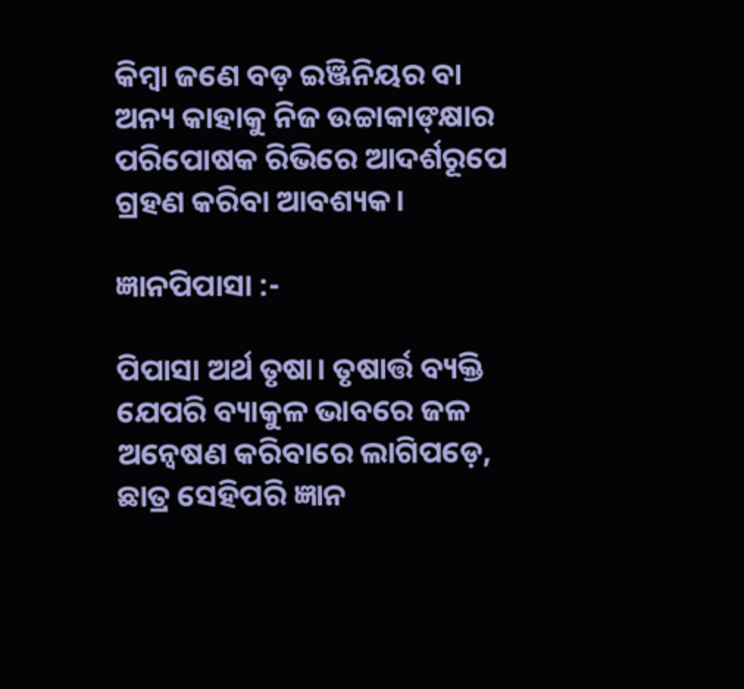କିମ୍ବା ଜଣେ ବଡ଼ ଇଞ୍ଜିନିୟର ବା ଅନ୍ୟ କାହାକୁ ନିଜ ଉଚ୍ଚାକାଙ୍‌କ୍ଷାର ପରିପୋଷକ ରିଭିରେ ଆଦର୍ଶରୂପେ ଗ୍ରହଣ କରିବା ଆବଶ୍ୟକ।

ଜ୍ଞାନପିପାସା :-

ପିପାସା ଅର୍ଥ ତୃଷା। ତୃଷାର୍ତ୍ତ ବ୍ୟକ୍ତି ଯେପରି ବ୍ୟାକୁଳ ଭାବରେ ଜଳ ଅନ୍ଵେଷଣ କରିବାରେ ଲାଗିପଡ଼େ, ଛାତ୍ର ସେହିପରି ଜ୍ଞାନ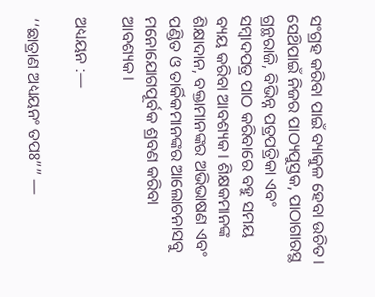ସଂଗ୍ରହ କରିବା ପାଇଁ ବ୍ୟାକୁଳ ହେବା ଉଚିତ। ସେଥ‌ିପାଇଁ ନିଜର ପାଠ୍ୟପୁସ୍ତକ, ପାଠାଗାରସ୍ଥ ଗ୍ରନ୍ଥରାଜି, ବିଭିନ୍ନ ପତ୍ରପତ୍ରିକା ଏବଂ ସମ୍ବାଦପତ୍ର ପାଠ କରିବାରେ ବହୁ ସମୟ ବ୍ୟୟ କରିବା ଆବଶ୍ୟକ। ଶିକ୍ଷକମାନଙ୍କ ଶିକ୍ଷାଦାନ, ବକ୍ତାମାନଙ୍କର ଅଭିଭାଷଣ ଏବଂ ପଣ୍ଡିତ ଓ ତାର୍କିକମାନଙ୍କର ଆଲୋଚନାସବୁ ମନୋଯୋଗପୂର୍ବକ ଶ୍ରବଣ କରିବା ଆବଶ୍ୟକ।

ଅଧ୍ୟୟନ :—

‘‘ଛାତ୍ରାଣ ଅଧ୍ୟୟନଂ ତପଃ”” —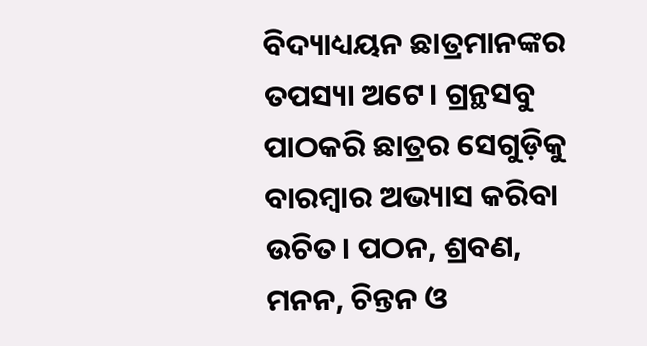ବିଦ୍ୟାଧ୍ୟୟନ ଛାତ୍ରମାନଙ୍କର ତପସ୍ୟା ଅଟେ। ଗ୍ରନ୍ଥସବୁ ପାଠକରି ଛାତ୍ରର ସେଗୁଡ଼ିକୁ ବାରମ୍ବାର ଅଭ୍ୟାସ କରିବା ଉଚିତ। ପଠନ, ଶ୍ରବଣ, ମନନ, ଚିନ୍ତନ ଓ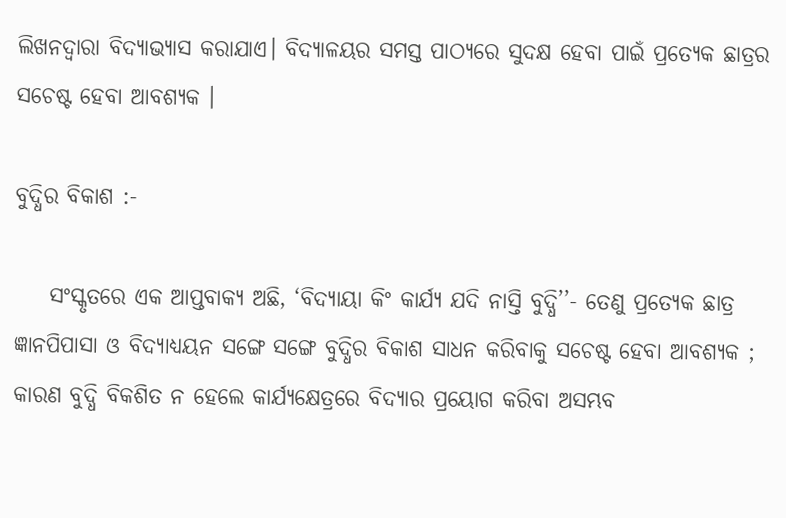ଲିଖନଦ୍ଵାରା ବିଦ୍ୟାଭ୍ୟାସ କରାଯାଏ। ବିଦ୍ୟାଳୟର ସମସ୍ତ ପାଠ୍ୟରେ ସୁଦକ୍ଷ ହେବା ପାଇଁ ପ୍ରତ୍ୟେକ ଛାତ୍ରର ସଚେଷ୍ଟ ହେବା ଆବଶ୍ୟକ ।

ବୁଦ୍ଧିର ବିକାଶ :-

    ସଂସ୍କୃତରେ ଏକ ଆପ୍ତବାକ୍ୟ ଅଛି, ‘ବିଦ୍ୟାୟା କିଂ କାର୍ଯ୍ୟ ଯଦି ନାସ୍ତି ବୁଦ୍ଧି’’- ତେଣୁ ପ୍ରତ୍ୟେକ ଛାତ୍ର ଜ୍ଞାନପିପାସା ଓ ବିଦ୍ୟାଧ୍ୟୟନ ସଙ୍ଗେ ସଙ୍ଗେ ବୁଦ୍ଧିର ବିକାଶ ସାଧନ କରିବାକୁ ସଚେଷ୍ଟ ହେବା ଆବଶ୍ୟକ ; କାରଣ ବୁଦ୍ଧି ବିକଶିତ ନ ହେଲେ କାର୍ଯ୍ୟକ୍ଷେତ୍ରରେ ବିଦ୍ୟାର ପ୍ରୟୋଗ କରିବା ଅସମ୍ଭବ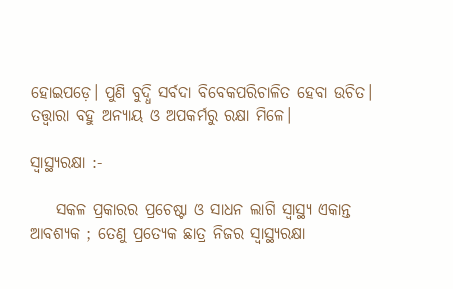ହୋଇପଡ଼େ। ପୁଣି ବୁଦ୍ଧି ସର୍ବଦା ବିବେକପରିଚାଳିତ ହେବା ଉଚିତ। ତତ୍ତ୍ଵାରା ବହୁ ଅନ୍ୟାୟ ଓ ଅପକର୍ମରୁ ରକ୍ଷା ମିଳେ।

ସ୍ଵାସ୍ଥ୍ୟରକ୍ଷା :-

    ସକଳ ପ୍ରକାରର ପ୍ରଚେଷ୍ଟା ଓ ସାଧନ ଲାଗି ସ୍ଵାସ୍ଥ୍ୟ ଏକାନ୍ତ ଆବଶ୍ୟକ ; ତେଣୁ ପ୍ରତ୍ୟେକ ଛାତ୍ର ନିଜର ସ୍ଵାସ୍ଥ୍ୟରକ୍ଷା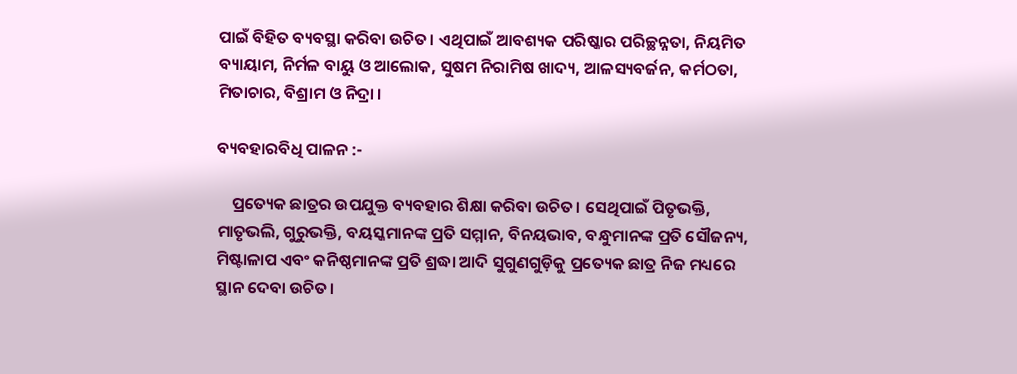ପାଇଁ ବିହିତ ବ୍ୟବସ୍ଥା କରିବା ଉଚିତ। ଏଥିପାଇଁ ଆବଶ୍ୟକ ପରିଷ୍କାର ପରିଚ୍ଛନ୍ନତା, ନିୟମିତ ବ୍ୟାୟାମ, ନିର୍ମଳ ବାୟୁ ଓ ଆଲୋକ, ସୁଷମ ନିରାମିଷ ଖାଦ୍ୟ, ଆଳସ୍ୟବର୍ଜନ, କର୍ମଠତା, ମିତାଚାର, ବିଶ୍ରାମ ଓ ନିଦ୍ରା ।

ବ୍ୟବହାରବିଧି ପାଳନ :-

    ପ୍ରତ୍ୟେକ ଛାତ୍ରର ଉପଯୁକ୍ତ ବ୍ୟବହାର ଶିକ୍ଷା କରିବା ଉଚିତ। ସେଥିପାଇଁ ପିତୃଭକ୍ତି, ମାତୃଭଲି, ଗୁରୁଭକ୍ତି, ବୟସ୍କମାନଙ୍କ ପ୍ରତି ସମ୍ମାନ, ବିନୟଭାବ, ବନ୍ଧୁମାନଙ୍କ ପ୍ରତି ସୌଜନ୍ୟ, ମିଷ୍ଟାଳାପ ଏବଂ କନିଷ୍ଠମାନଙ୍କ ପ୍ରତି ଶ୍ରଦ୍ଧା ଆଦି ସୁଗୁଣଗୁଡ଼ିକୁ ପ୍ରତ୍ୟେକ ଛାତ୍ର ନିଜ ମଧ୍ୟରେ ସ୍ଥାନ ଦେବା ଉଚିତ।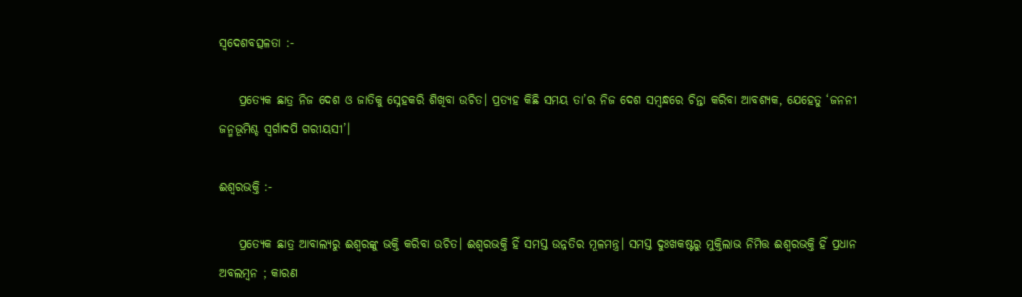ସ୍ଵଦେଶବତ୍ସଳତା :-

    ପ୍ରତ୍ୟେକ ଛାତ୍ର ନିଜ ଦେଶ ଓ ଜାତିକୁ ସ୍ନେହକରି ଶିଖିବା ଉଚିତ। ପ୍ରତ୍ୟହ କିଛି ସମୟ ତା’ର ନିଜ ଦେଶ ସମ୍ବନ୍ଧରେ ଚିନ୍ତା କରିବା ଆବଶ୍ୟକ, ଯେହେତୁ ‘ଜନନୀ ଜନ୍ମଭୂମିଶ୍ଚ ସ୍ଵର୍ଗାଦପି ଗରୀୟସୀ’।

ଈଶ୍ବରଭକ୍ତି :-

    ପ୍ରତ୍ୟେକ ଛାତ୍ର ଆବାଲ୍ୟରୁ ଈଶ୍ବରଙ୍କୁ ଭକ୍ତି କରିବା ଉଚିତ। ଈଶ୍ବରଭକ୍ତି ହିଁ ସମସ୍ତ ଉନ୍ନତିର ମୂଳମନ୍ତ୍ର। ସମସ୍ତ ଦୁଃଖକଷ୍ଟରୁ ମୁକ୍ତିଲାଭ ନିମିତ୍ତ ଈଶ୍ଵରଭକ୍ତି ହିଁ ପ୍ରଧାନ ଅବଲମ୍ବନ ; କାରଣ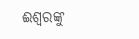ଈଶ୍ବରଙ୍କୁ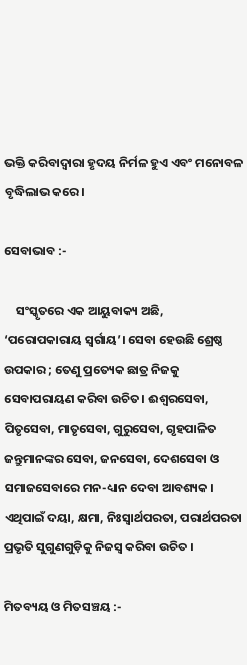ଭକ୍ତି କରିବାଦ୍ଵାରା ହୃଦୟ ନିର୍ମଳ ହୁଏ ଏବଂ ମନୋବଳ ବୃଦ୍ଧିଲାଭ କରେ।

ସେବାଭାବ :-

    ସଂସ୍କୃତରେ ଏକ ଆୟୁବାକ୍ୟ ଅଛି, ‘ପରୋପକାରାୟ ସ୍ଵର୍ଗାୟ’। ସେବା ହେଉଛି ଶ୍ରେଷ୍ଠ ଉପକାର ; ତେଣୁ ପ୍ରତ୍ୟେକ ଛାତ୍ର ନିଜକୁ ସେବାପରାୟଣ କରିବା ଉଚିତ। ଈଶ୍ବରସେବା, ପିତୃସେବା, ମାତୃସେବା, ଗୁରୁସେବା, ଗୃହପାଳିତ ଜନ୍ତୁମାନଙ୍କର ସେବା, ଜନସେବା, ଦେଶସେବା ଓ ସମାଜସେବାରେ ମନ-ଧ୍ୟାନ ଦେବା ଆବଶ୍ୟକ । ଏଥିପାଇଁ ଦୟା, କ୍ଷମା, ନିଃସ୍ୱାର୍ଥପରତା, ପରାର୍ଥପରତା ପ୍ରଭୃତି ସୁଗୁଣଗୁଡ଼ିକୁ ନିଜସ୍ଵ କରିବା ଉଚିତ ।

ମିତବ୍ୟୟ ଓ ମିତସଞ୍ଚୟ :-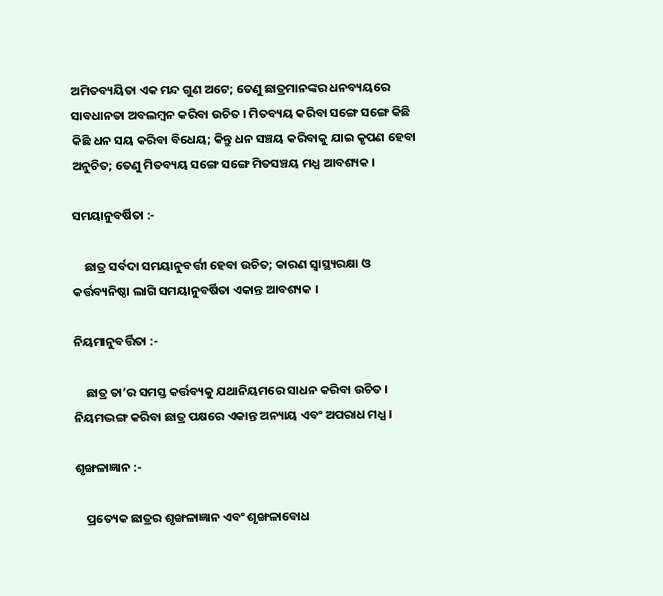ଅମିତବ୍ୟୟିତା ଏକ ମନ୍ଦ ଗୁଣ ଅଟେ; ତେଣୁ ଛାତ୍ରମାନଙ୍କର ଧନବ୍ୟୟରେ ସାବଧାନତା ଅବଲମ୍ବନ କରିବା ଉଚିତ । ମିତବ୍ୟୟ କରିବା ସଙ୍ଗେ ସଙ୍ଗେ କିଛି କିଛି ଧନ ସୟ କରିବା ବିଧେୟ; କିନ୍ତୁ ଧନ ସଞ୍ଚୟ କରିବାକୁ ଯାଇ କୃପଣ ହେବା ଅନୁଚିତ; ତେଣୁ ମିତବ୍ୟୟ ସଙ୍ଗେ ସଙ୍ଗେ ମିତସଞ୍ଚୟ ମଧ୍ଯ ଆବଶ୍ୟକ ।

ସମୟାନୁବର୍ଷିତା :-

    ଛାତ୍ର ସର୍ବଦା ସମୟାନୁବର୍ତ୍ତୀ ହେବା ଉଚିତ; କାରଣ ସ୍ୱାସ୍ଥ୍ୟରକ୍ଷା ଓ କର୍ତ୍ତବ୍ୟନିଷ୍ଠା ଲାଗି ସମୟାନୁବର୍ଷିତା ଏକାନ୍ତ ଆବଶ୍ୟକ ।

ନିୟମାନୁବର୍ତ୍ତିତା :-

    ଛାତ୍ର ତା’ର ସମସ୍ତ କର୍ତ୍ତବ୍ୟକୁ ଯଥାନିୟମରେ ସାଧନ କରିବା ଉଚିତ । ନିୟମଦ୍ଭଙ୍ଗ କରିବା ଛାତ୍ର ପକ୍ଷରେ ଏକାନ୍ତ ଅନ୍ୟାୟ ଏବଂ ଅପରାଧ ମଧ୍ଯ ।

ଶୃଙ୍ଖଳାଜ୍ଞାନ :-

    ପ୍ରତ୍ୟେକ ଛାତ୍ରର ଶୃଙ୍ଖଳାଜ୍ଞାନ ଏବଂ ଶୃଙ୍ଖଳାବୋଧ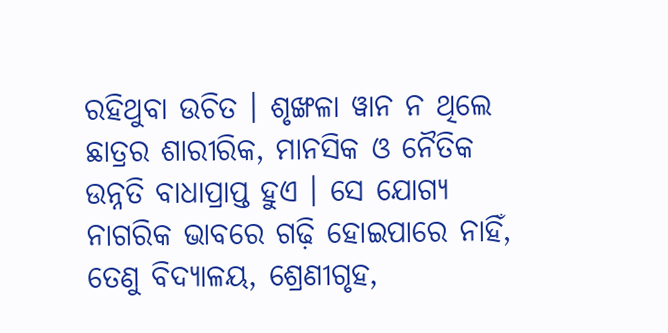ରହିଥୁବା ଉଚିତ । ଶୃଙ୍ଖଳା ୱାନ ନ ଥିଲେ ଛାତ୍ରର ଶାରୀରିକ, ମାନସିକ ଓ ନୈତିକ ଉନ୍ନତି ବାଧାପ୍ରାପ୍ତ ହୁଏ । ସେ ଯୋଗ୍ୟ ନାଗରିକ ଭାବରେ ଗଢ଼ି ହୋଇପାରେ ନାହିଁ, ତେଣୁ ବିଦ୍ୟାଳୟ, ଶ୍ରେଣୀଗୃହ,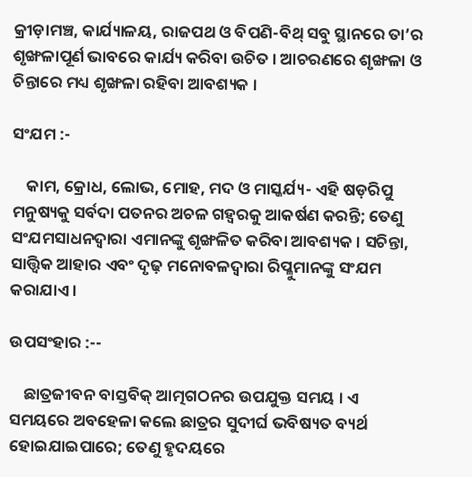କ୍ରୀଡ଼ାମଞ୍ଚ, କାର୍ଯ୍ୟାଳୟ, ରାଜପଥ ଓ ବିପଣି-ବିଥ୍‌ ସବୁ ସ୍ଥାନରେ ତା’ର ଶୃଙ୍ଖଳାପୂର୍ଣ ଭାବରେ କାର୍ଯ୍ୟ କରିବା ଉଚିତ । ଆଚରଣରେ ଶୃଙ୍ଖଳା ଓ ଚିନ୍ତାରେ ମଧ୍ୟ ଶୃଙ୍ଖଳା ରହିବା ଆବଶ୍ୟକ ।

ସଂଯମ :-

    କାମ, କ୍ରୋଧ, ଲୋଭ, ମୋହ, ମଦ ଓ ମାସ୍କର୍ଯ୍ୟ- ଏହି ଷଡ଼ରିପୁ ମନୁଷ୍ୟକୁ ସର୍ବଦା ପତନର ଅଚଳ ଗହ୍ବରକୁ ଆକର୍ଷଣ କରନ୍ତି; ତେଣୁ ସଂଯମସାଧନଦ୍ୱାରା ଏମାନଙ୍କୁ ଶୃଙ୍ଖଳିତ କରିବା ଆବଶ୍ୟକ । ସଚିନ୍ତା, ସାତ୍ତ୍ଵିକ ଆହାର ଏବଂ ଦୃଢ଼ ମନୋବଳଦ୍ଵାରା ରିପ୍ଳୁମାନଙ୍କୁ ସଂଯମ କରାଯାଏ ।

ଉପସଂହାର :--

    ଛାତ୍ରଜୀବନ ବାସ୍ତବିକ୍ ଆତ୍ମଗଠନର ଉପଯୁକ୍ତ ସମୟ । ଏ ସମୟରେ ଅବହେଳା କଲେ ଛାତ୍ରର ସୁଦୀର୍ଘ ଭବିଷ୍ୟତ ବ୍ୟର୍ଥ ହୋଇଯାଇପାରେ; ତେଣୁ ହୃଦୟରେ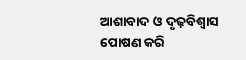ଆଶାବାଦ ଓ ଦୃଢ଼ବିଶ୍ଵାସ ପୋଷଣ କରି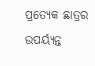ପ୍ରତ୍ୟେକ ଛାତ୍ରର ଉପର୍ୟ୍ୟନ୍ତ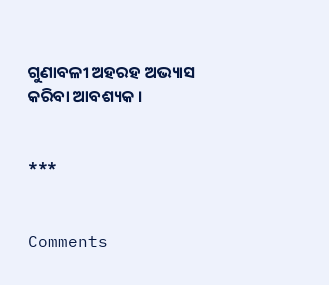ଗୁଣାବଳୀ ଅହରହ ଅଭ୍ୟାସ କରିବା ଆବଶ୍ୟକ ।


***


Comments